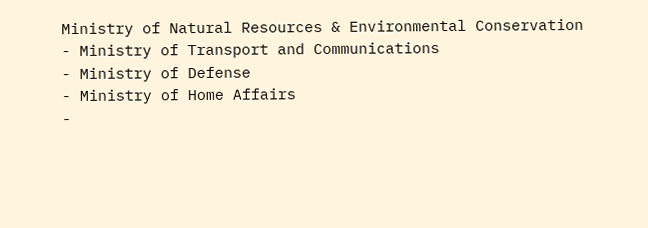Ministry of Natural Resources & Environmental Conservation
- Ministry of Transport and Communications
- Ministry of Defense
- Ministry of Home Affairs
-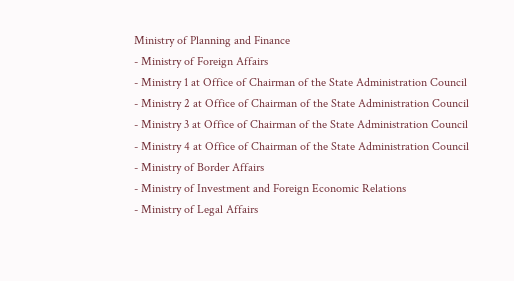Ministry of Planning and Finance
- Ministry of Foreign Affairs
- Ministry 1 at Office of Chairman of the State Administration Council
- Ministry 2 at Office of Chairman of the State Administration Council
- Ministry 3 at Office of Chairman of the State Administration Council
- Ministry 4 at Office of Chairman of the State Administration Council
- Ministry of Border Affairs
- Ministry of Investment and Foreign Economic Relations
- Ministry of Legal Affairs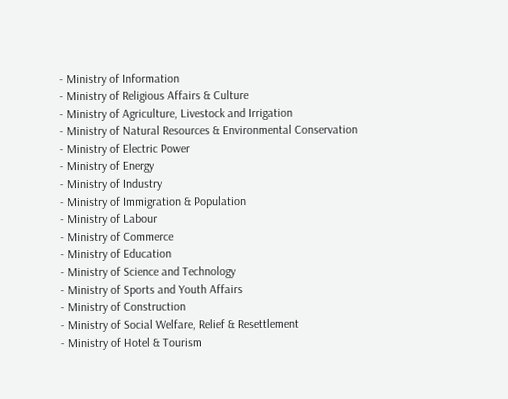- Ministry of Information
- Ministry of Religious Affairs & Culture
- Ministry of Agriculture, Livestock and Irrigation
- Ministry of Natural Resources & Environmental Conservation
- Ministry of Electric Power
- Ministry of Energy
- Ministry of Industry
- Ministry of Immigration & Population
- Ministry of Labour
- Ministry of Commerce
- Ministry of Education
- Ministry of Science and Technology
- Ministry of Sports and Youth Affairs
- Ministry of Construction
- Ministry of Social Welfare, Relief & Resettlement
- Ministry of Hotel & Tourism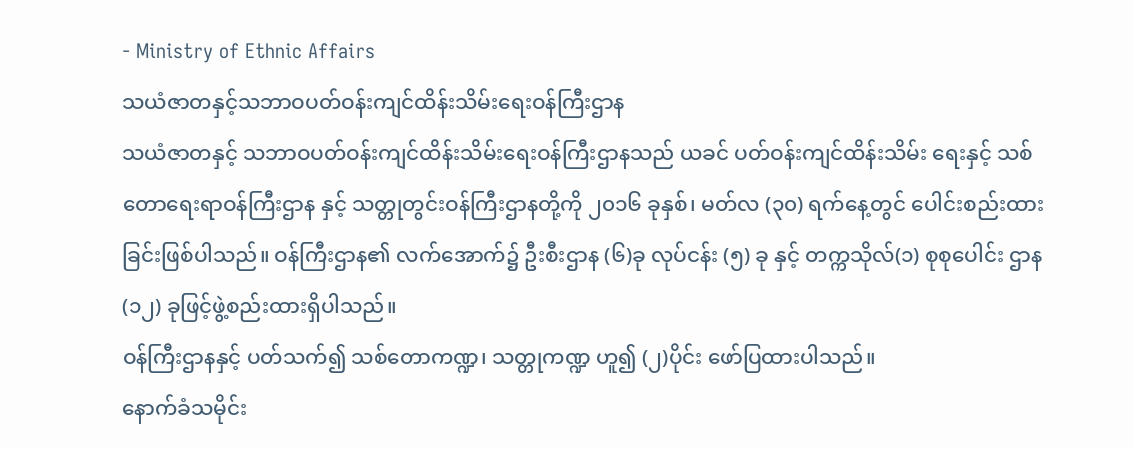- Ministry of Ethnic Affairs
သယံဇာတနှင့်သဘာဝပတ်ဝန်းကျင်ထိန်းသိမ်းရေးဝန်ကြီးဌာန
သယံဇာတနှင့် သဘာဝပတ်ဝန်းကျင်ထိန်းသိမ်းရေးဝန်ကြီးဌာနသည် ယခင် ပတ်ဝန်းကျင်ထိန်းသိမ်း ရေးနှင့် သစ်တောရေးရာဝန်ကြီးဌာန နှင့် သတ္တုတွင်းဝန်ကြီးဌာနတို့ကို ၂၀၁၆ ခုနှစ်၊ မတ်လ (၃၀) ရက်နေ့တွင် ပေါင်းစည်းထားခြင်းဖြစ်ပါသည်။ ဝန်ကြီးဌာန၏ လက်အောက်၌ ဦးစီးဌာန (၆)ခု လုပ်ငန်း (၅) ခု နှင့် တက္ကသိုလ်(၁) စုစုပေါင်း ဌာန(၁၂) ခုဖြင့်ဖွဲ့စည်းထားရှိပါသည်။
ဝန်ကြီးဌာနနှင့် ပတ်သက်၍ သစ်တောကဏ္ဍ၊ သတ္တုကဏ္ဍ ဟူ၍ (၂)ပိုင်း ဖော်ပြထားပါသည်။
နောက်ခံသမိုင်း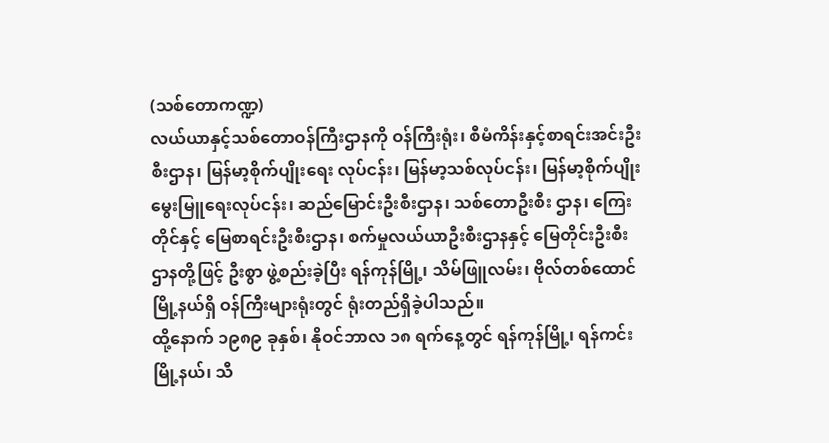(သစ်တောကဏ္ဍ)
လယ်ယာနှင့်သစ်တောဝန်ကြီးဌာနကို ဝန်ကြီးရုံး၊ စီမံကိန်းနှင့်စာရင်းအင်းဦးစီးဌာန၊ မြန်မာ့စိုက်ပျိုးရေး လုပ်ငန်း၊ မြန်မာ့သစ်လုပ်ငန်း၊ မြန်မာ့စိုက်ပျိုးမွေးမြူရေးလုပ်ငန်း၊ ဆည်မြောင်းဦးစီးဌာန၊ သစ်တောဦးစီး ဌာန၊ ကြေးတိုင်နှင့် မြေစာရင်းဦးစီးဌာန၊ စက်မှုလယ်ယာဦးစီးဌာနနှင့် မြေတိုင်းဦးစီး ဌာနတို့ဖြင့် ဦးစွာ ဖွဲ့စည်းခဲ့ပြီး ရန်ကုန်မြို့၊ သိမ်ဖြူလမ်း၊ ဗိုလ်တစ်ထောင်မြို့နယ်ရှိ ဝန်ကြီးများရုံးတွင် ရုံးတည်ရှိခဲ့ပါသည်။
ထို့နောက် ၁၉၈၉ ခုနှစ်၊ နိုဝင်ဘာလ ၁၈ ရက်နေ့တွင် ရန်ကုန်မြို့၊ ရန်ကင်းမြို့နယ်၊ သီ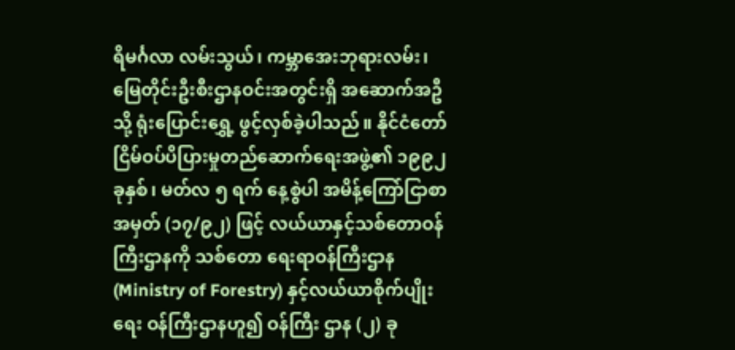ရိမင်္ဂလာ လမ်းသွယ်၊ ကမ္ဘာအေးဘုရားလမ်း၊ မြေတိုင်းဦးစီးဌာနဝင်းအတွင်းရှိ အဆောက်အဦသို့ ရုံးပြောင်းရွှေ့ ဖွင့်လှစ်ခဲ့ပါသည်။ နိုင်ငံတော်ငြိမ်ဝပ်ပိပြားမှုတည်ဆောက်ရေးအဖွဲ့၏ ၁၉၉၂ ခုနှစ်၊ မတ်လ ၅ ရက် နေ့စွဲပါ အမိန့်ကြော်ငြာစာ အမှတ် (၁၇/၉၂) ဖြင့် လယ်ယာနှင့်သစ်တောဝန်ကြီးဌာနကို သစ်တော ရေးရာဝန်ကြီးဌာန (Ministry of Forestry) နှင့်လယ်ယာစိုက်ပျိုးရေး ဝန်ကြီးဌာနဟူ၍ ဝန်ကြီး ဌာန (၂) ခု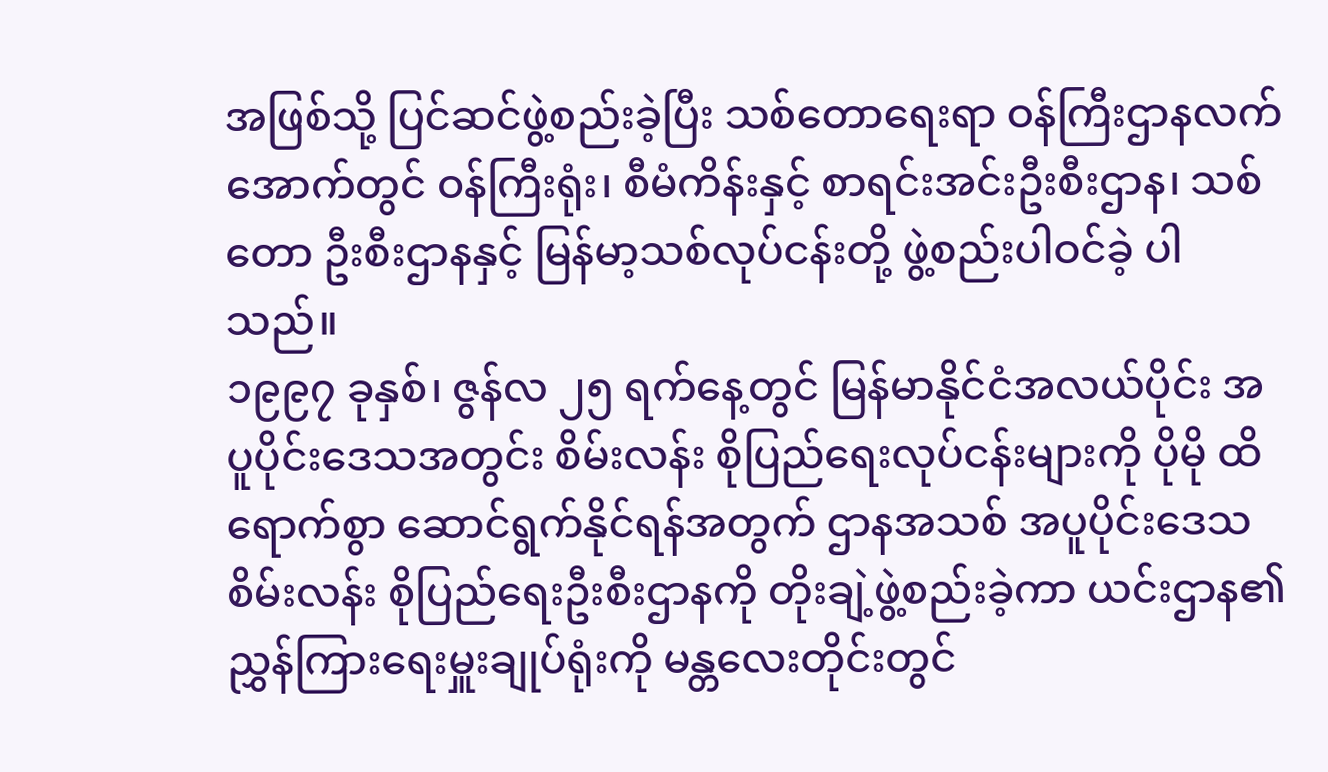အဖြစ်သို့ ပြင်ဆင်ဖွဲ့စည်းခဲ့ပြီး သစ်တောရေးရာ ဝန်ကြီးဌာနလက်အောက်တွင် ဝန်ကြီးရုံး၊ စီမံကိန်းနှင့် စာရင်းအင်းဦးစီးဌာန၊ သစ်တော ဦးစီးဌာနနှင့် မြန်မာ့သစ်လုပ်ငန်းတို့ ဖွဲ့စည်းပါဝင်ခဲ့ ပါသည်။
၁၉၉၇ ခုနှစ်၊ ဇွန်လ ၂၅ ရက်နေ့တွင် မြန်မာနိုင်ငံအလယ်ပိုင်း အပူပိုင်းဒေသအတွင်း စိမ်းလန်း စိုပြည်ရေးလုပ်ငန်းများကို ပိုမို ထိရောက်စွာ ဆောင်ရွက်နိုင်ရန်အတွက် ဌာနအသစ် အပူပိုင်းဒေသ စိမ်းလန်း စိုပြည်ရေးဦးစီးဌာနကို တိုးချဲ့ဖွဲ့စည်းခဲ့ကာ ယင်းဌာန၏ ညွှန်ကြားရေးမှူးချုပ်ရုံးကို မန္တလေးတိုင်းတွင်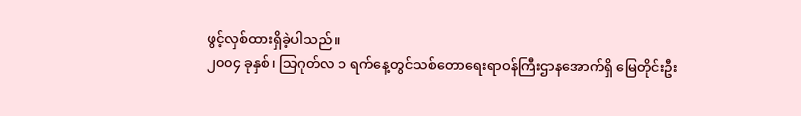ဖွင့်လှစ်ထားရှိခဲ့ပါသည်။
၂၀၀၄ ခုနှစ်၊ သြဂုတ်လ ၁ ရက်နေ့တွင်သစ်တောရေးရာဝန်ကြီးဌာနအောက်ရှိ မြေတိုင်းဦး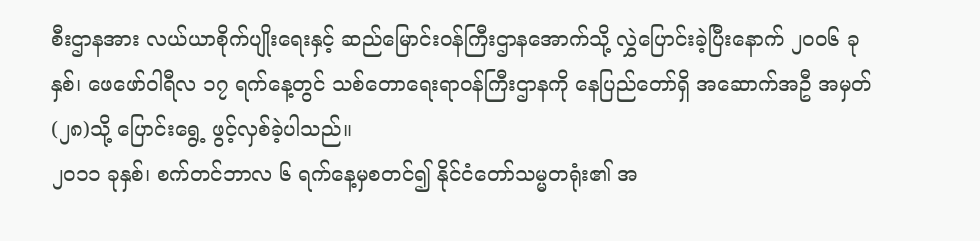စီးဌာနအား လယ်ယာစိုက်ပျိုးရေးနှင့် ဆည်မြောင်းဝန်ကြီးဌာနအောက်သို့ လွှဲပြောင်းခဲ့ပြီးနောက် ၂၀၀၆ ခုနှစ်၊ ဖေဖော်ဝါရီလ ၁၇ ရက်နေ့တွင် သစ်တောရေးရာဝန်ကြီးဌာနကို နေပြည်တော်ရှိ အဆောက်အဦ အမှတ်(၂၈)သို့ ပြောင်းရွေ့ ဖွင့်လှစ်ခဲ့ပါသည်။
၂၀၁၁ ခုနှစ်၊ စက်တင်ဘာလ ၆ ရက်နေ့မှစတင်၍ နိုင်ငံတော်သမ္မတရုံး၏ အ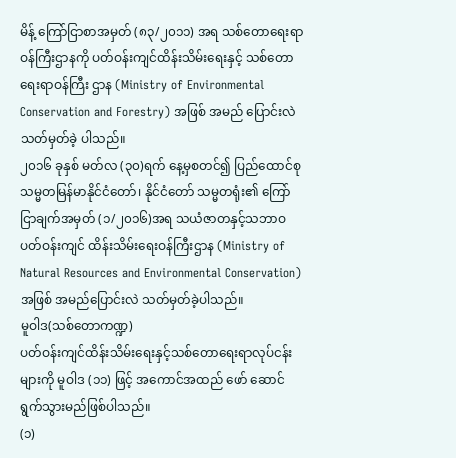မိန့် ကြော်ငြာစာအမှတ် (၈၃/၂၀၁၁) အရ သစ်တောရေးရာဝန်ကြီးဌာနကို ပတ်ဝန်းကျင်ထိန်းသိမ်းရေးနှင့် သစ်တောရေးရာဝန်ကြီး ဌာန (Ministry of Environmental Conservation and Forestry) အဖြစ် အမည် ပြောင်းလဲ သတ်မှတ်ခဲ့ ပါသည်။
၂၀၁၆ ခုနှစ် မတ်လ (၃၀)ရက် နေ့မှစတင်၍ ပြည်ထောင်စုသမ္မတမြန်မာနိုင်ငံတော်၊ နိုင်ငံတော် သမ္မတရုံး၏ ကြော်ငြာချက်အမှတ် (၁/၂၀၁၆)အရ သယံဇာတနှင့်သဘာဝပတ်ဝန်းကျင် ထိန်းသိမ်းရေးဝန်ကြီးဌာန (Ministry of Natural Resources and Environmental Conservation) အဖြစ် အမည်ပြောင်းလဲ သတ်မှတ်ခဲ့ပါသည်။
မူဝါဒ(သစ်တောကဏ္ဍ)
ပတ်ဝန်းကျင်ထိန်းသိမ်းရေးနှင့်သစ်တောရေးရာလုပ်ငန်းများကို မူဝါဒ (၁၁) ဖြင့် အကောင်အထည် ဖော် ဆောင်ရွက်သွားမည်ဖြစ်ပါသည်။
(၁)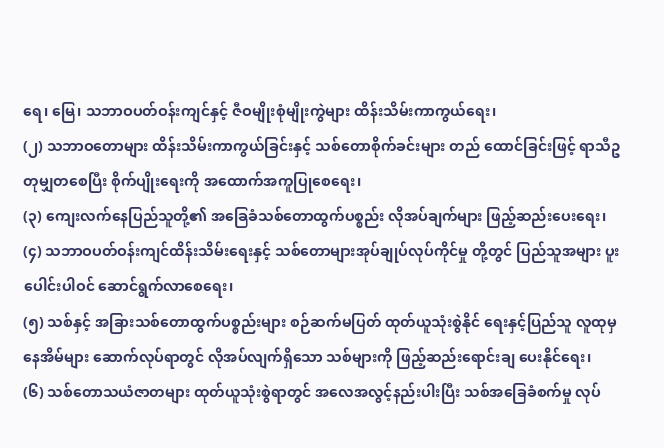ရေ၊ မြေ၊ သဘာဝပတ်ဝန်းကျင်နှင့် ဇီဝမျိုးစုံမျိုးကွဲများ ထိန်းသိမ်းကာကွယ်ရေး၊
(၂) သဘာဝတောများ ထိန်းသိမ်းကာကွယ်ခြင်းနှင့် သစ်တောစိုက်ခင်းများ တည် ထောင်ခြင်းဖြင့် ရာသီဥတုမျှတစေပြီး စိုက်ပျိုးရေးကို အထောက်အကူပြုစေရေး၊
(၃) ကျေးလက်နေပြည်သူတို့၏ အခြေခံသစ်တောထွက်ပစ္စည်း လိုအပ်ချက်များ ဖြည့်ဆည်းပေးရေး၊
(၄) သဘာဝပတ်ဝန်းကျင်ထိန်းသိမ်းရေးနှင့် သစ်တောများအုပ်ချုပ်လုပ်ကိုင်မှု တို့တွင် ပြည်သူအများ ပူးပေါင်းပါဝင် ဆောင်ရွက်လာစေရေး၊
(၅) သစ်နှင့် အခြားသစ်တောထွက်ပစ္စည်းများ စဉ်ဆက်မပြတ် ထုတ်ယူသုံးစွဲနိုင် ရေးနှင့်ပြည်သူ လူထုမှနေအိမ်များ ဆောက်လုပ်ရာတွင် လိုအပ်လျက်ရှိသော သစ်များကို ဖြည့်ဆည်းရောင်းချ ပေးနိုင်ရေး၊
(၆) သစ်တောသယံဇာတများ ထုတ်ယူသုံးစွဲရာတွင် အလေအလွင့်နည်းပါးပြီး သစ်အခြေခံစက်မှု လုပ်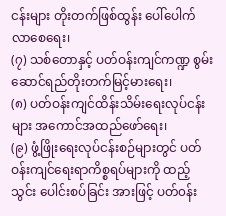ငန်းများ တိုးတက်ဖြစ်ထွန်း ပေါ်ပေါက်လာစေရေး၊
(၇) သစ်တောနှင့် ပတ်ဝန်းကျင်ကဏ္ဍ စွမ်းဆောင်ရည်တိုးတက်မြင့်မားရေး၊
(၈) ပတ်ဝန်းကျင်ထိန်းသိမ်းရေးလုပ်ငန်းများ အကောင်အထည်ဖော်ရေး၊
(၉) ဖွံ့ဖြိုးရေးလုပ်ငန်းစဉ်များတွင် ပတ်ဝန်းကျင်ရေးရာကိစ္စရပ်များကို ထည့်သွင်း ပေါင်းစပ်ခြင်း အားဖြင့် ပတ်၀န်း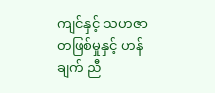ကျင်နှင့် သဟဇာတဖြစ်မှုနှင့် ဟန်ချက် ညီ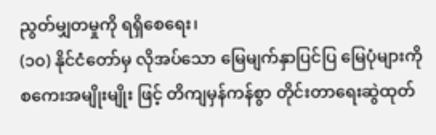ညွတ်မျှတမှုကို ရရှိစေရေး၊
(၁၀) နိုင်ငံတော်မှ လိုအပ်သော မြေမျက်နှာပြင်ပြ မြေပုံများကို စကေးအမျိုးမျိုး ဖြင့် တိကျမှန်ကန်စွာ တိုင်းတာရေးဆွဲထုတ်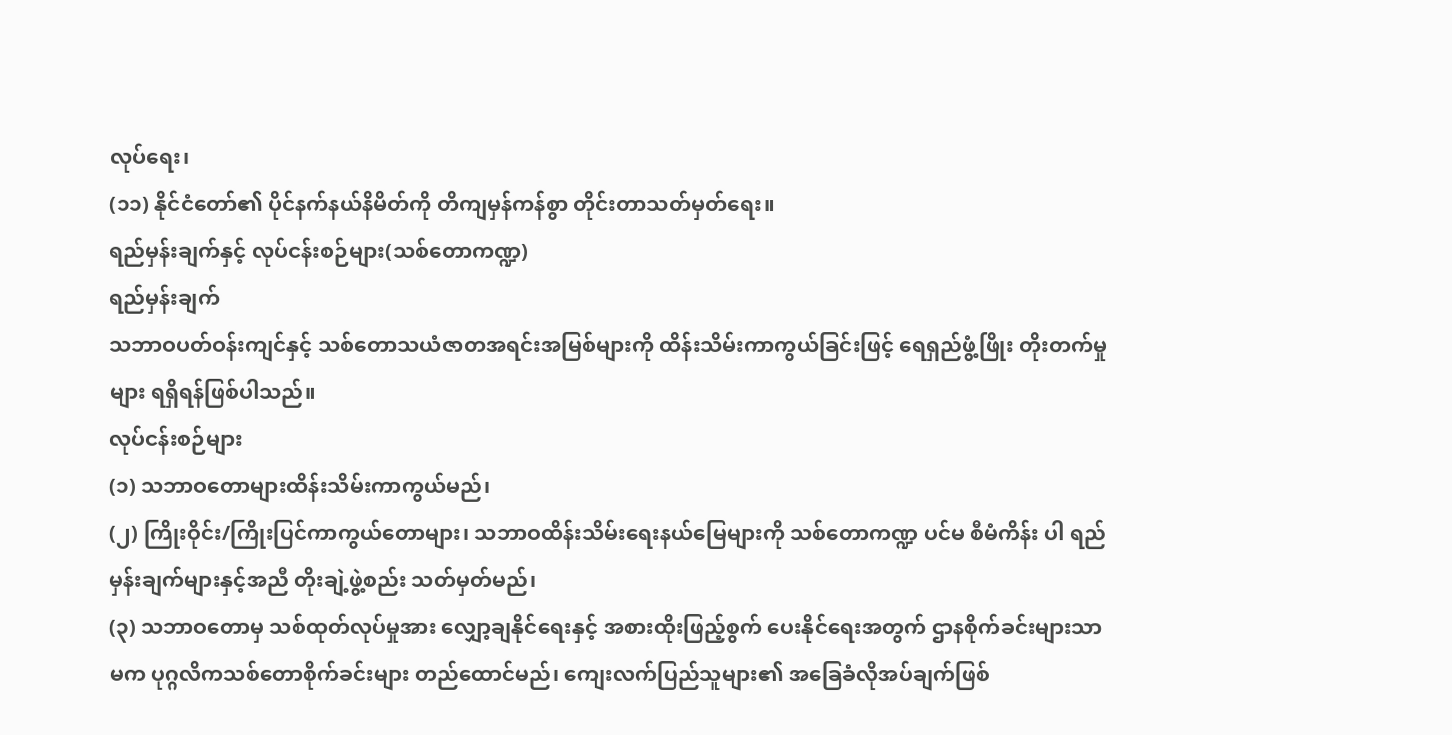လုပ်ရေး၊
(၁၁) နိုင်ငံတော်၏ ပိုင်နက်နယ်နိမိတ်ကို တိကျမှန်ကန်စွာ တိုင်းတာသတ်မှတ်ရေး။
ရည်မှန်းချက်နှင့် လုပ်ငန်းစဉ်များ(သစ်တောကဏ္ဍ)
ရည်မှန်းချက်
သဘာဝပတ်ဝန်းကျင်နှင့် သစ်တောသယံဇာတအရင်းအမြစ်များကို ထိန်းသိမ်းကာကွယ်ခြင်းဖြင့် ရေရှည်ဖွံ့ဖြိုး တိုးတက်မှုများ ရရှိရန်ဖြစ်ပါသည်။
လုပ်ငန်းစဉ်များ
(၁) သဘာဝတောများထိန်းသိမ်းကာကွယ်မည်၊
(၂) ကြိုးဝိုင်း/ကြိုးပြင်ကာကွယ်တောများ၊ သဘာဝထိန်းသိမ်းရေးနယ်မြေများကို သစ်တောကဏ္ဍ ပင်မ စီမံကိန်း ပါ ရည်မှန်းချက်များနှင့်အညီ တိုးချဲ့ဖွဲ့စည်း သတ်မှတ်မည်၊
(၃) သဘာဝတောမှ သစ်ထုတ်လုပ်မှုအား လျှော့ချနိုင်ရေးနှင့် အစားထိုးဖြည့်စွက် ပေးနိုင်ရေးအတွက် ဌာနစိုက်ခင်းများသာမက ပုဂ္ဂလိကသစ်တောစိုက်ခင်းများ တည်ထောင်မည်၊ ကျေးလက်ပြည်သူများ၏ အခြေခံလိုအပ်ချက်ဖြစ်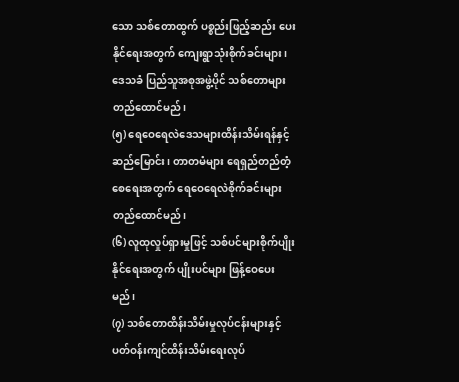သော သစ်တောထွက် ပစ္စည်းဖြည့်ဆည်း ပေးနိုင်ရေးအတွက် ကျေးရွာသုံးစိုက်ခင်းများ၊ ဒေသခံ ပြည်သူအစုအဖွဲ့ပိုင် သစ်တောများတည်ထောင်မည်၊
(၅) ရေဝေရေလဲဒေသများထိန်းသိမ်းရန်နှင့် ဆည်မြောင်း၊ တာတမံများ ရေရှည်တည်တံ့စေရေးအတွက် ရေဝေရေလဲစိုက်ခင်းများ တည်ထောင်မည်၊
(၆) လူထုလှုပ်ရှားမှုဖြင့် သစ်ပင်များစိုက်ပျိုးနိုင်ရေးအတွက် ပျိုးပင်များ ဖြန့်ဝေပေးမည်၊
(၇) သစ်တောထိန်းသိမ်းမှုလုပ်ငန်းများနှင့် ပတ်ဝန်းကျင်ထိန်းသိမ်းရေးလုပ်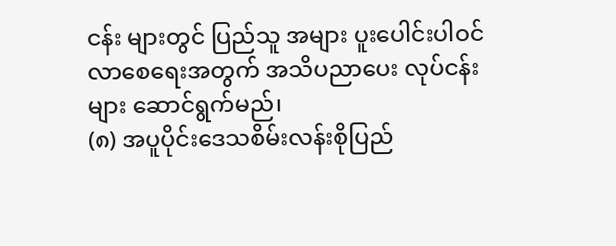ငန်း များတွင် ပြည်သူ အများ ပူးပေါင်းပါဝင်လာစေရေးအတွက် အသိပညာပေး လုပ်ငန်းများ ဆောင်ရွက်မည်၊
(၈) အပူပိုင်းဒေသစိမ်းလန်းစိုပြည်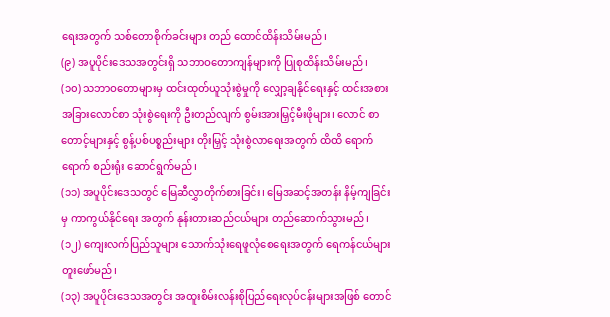ရေးအတွက် သစ်တောစိုက်ခင်းများ တည် ထောင်ထိန်းသိမ်းမည်၊
(၉) အပူပိုင်းဒေသအတွင်းရှိ သဘာဝတောကျန်များကို ပြုစုထိန်းသိမ်းမည်၊
(၁၀) သဘာဝတောများမှ ထင်းထုတ်ယူသုံးစွဲမှုကို လျှော့ချနိုင်ရေးနှင့် ထင်းအစား အခြားလောင်စာ သုံးစွဲရေးကို ဦးတည်လျက် စွမ်းအားမြှင့်မီးဖိုများ၊ လောင် စာတောင့်များနှင့် စွန့်ပစ်ပစ္စည်းများ တိုးမြှင့် သုံးစွဲလာရေးအတွက် ထိထိ ရောက်ရောက် စည်းရုံး ဆောင်ရွက်မည်၊
(၁၁) အပူပိုင်းဒေသတွင် မြေဆီလွှာတိုက်စားခြင်း၊ မြေအဆင့်အတန်း နိမ့်ကျခြင်းမှ ကာကွယ်နိုင်ရေး အတွက် နုန်းတားဆည်ငယ်များ တည်ဆောက်သွားမည်၊
(၁၂) ကျေးလက်ပြည်သူများ သောက်သုံးရေဖူလုံစေရေးအတွက် ရေကန်ငယ်များ တူးဖော်မည်၊
(၁၃) အပူပိုင်းဒေသအတွင်း အထူးစိမ်းလန်းစိုပြည်ရေးလုပ်ငန်းများအဖြစ် တောင်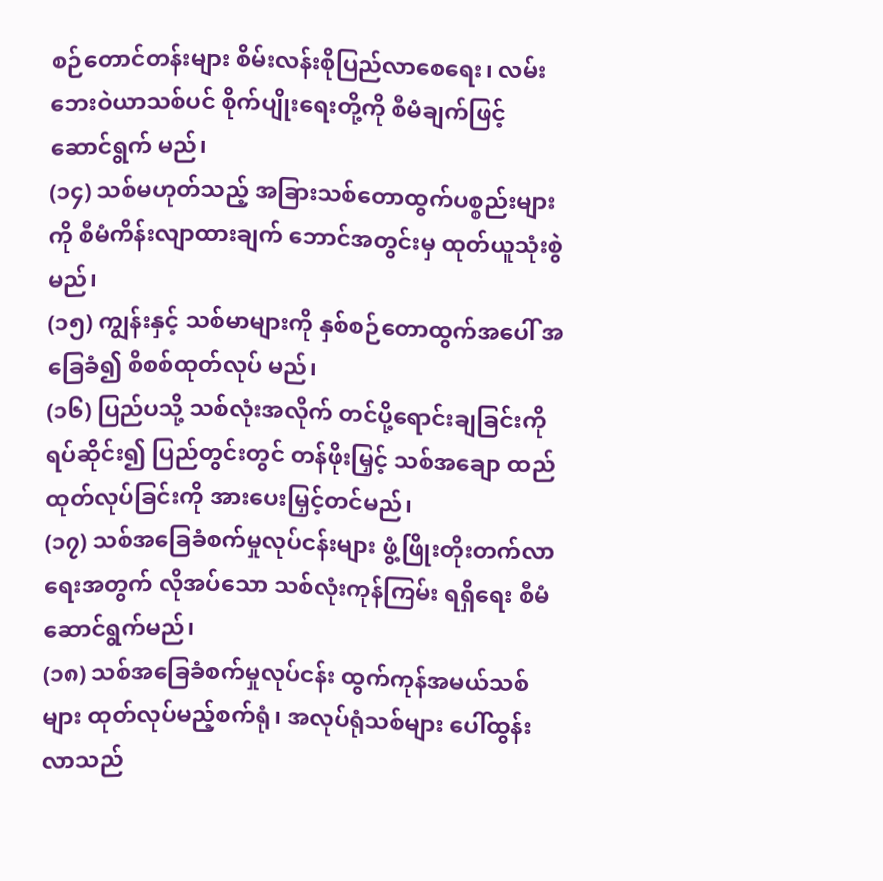စဉ်တောင်တန်းများ စိမ်းလန်းစိုပြည်လာစေရေး၊ လမ်းဘေးဝဲယာသစ်ပင် စိုက်ပျိုးရေးတို့ကို စီမံချက်ဖြင့် ဆောင်ရွက် မည်၊
(၁၄) သစ်မဟုတ်သည့် အခြားသစ်တောထွက်ပစ္စည်းများကို စီမံကိန်းလျာထားချက် ဘောင်အတွင်းမှ ထုတ်ယူသုံးစွဲမည်၊
(၁၅) ကျွန်းနှင့် သစ်မာများကို နှစ်စဉ်တောထွက်အပေါ် အခြေခံ၍ စိစစ်ထုတ်လုပ် မည်၊
(၁၆) ပြည်ပသို့ သစ်လုံးအလိုက် တင်ပို့ရောင်းချခြင်းကို ရပ်ဆိုင်း၍ ပြည်တွင်းတွင် တန်ဖိုးမြှင့် သစ်အချော ထည်ထုတ်လုပ်ခြင်းကို အားပေးမြှင့်တင်မည်၊
(၁၇) သစ်အခြေခံစက်မှုလုပ်ငန်းများ ဖွံ့ဖြိုးတိုးတက်လာရေးအတွက် လိုအပ်သော သစ်လုံးကုန်ကြမ်း ရရှိရေး စီမံဆောင်ရွက်မည်၊
(၁၈) သစ်အခြေခံစက်မှုလုပ်ငန်း ထွက်ကုန်အမယ်သစ်များ ထုတ်လုပ်မည့်စက်ရုံ၊ အလုပ်ရုံသစ်များ ပေါ်ထွန်းလာသည်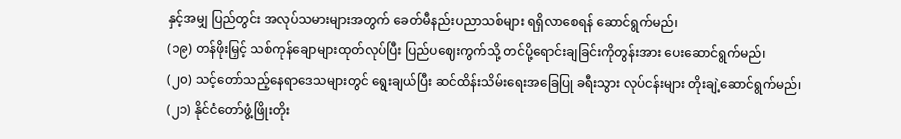နှင့်အမျှ ပြည်တွင်း အလုပ်သမားများအတွက် ခေတ်မီနည်းပညာသစ်များ ရရှိလာစေရန် ဆောင်ရွက်မည်၊
(၁၉) တန်ဖိုးမြှင့် သစ်ကုန်ချောများထုတ်လုပ်ပြီး ပြည်ပဈေးကွက်သို့ တင်ပို့ရောင်းချခြင်းကိုတွန်းအား ပေးဆောင်ရွက်မည်၊
(၂၀) သင့်တော်သည့်နေရာဒေသများတွင် ရွေးချယ်ပြီး ဆင်ထိန်းသိမ်းရေးအခြေပြု ခရီးသွား လုပ်ငန်းများ တိုးချဲ့ဆောင်ရွက်မည်၊
(၂၁) နိုင်ငံတော်ဖွံ့ဖြိုးတိုး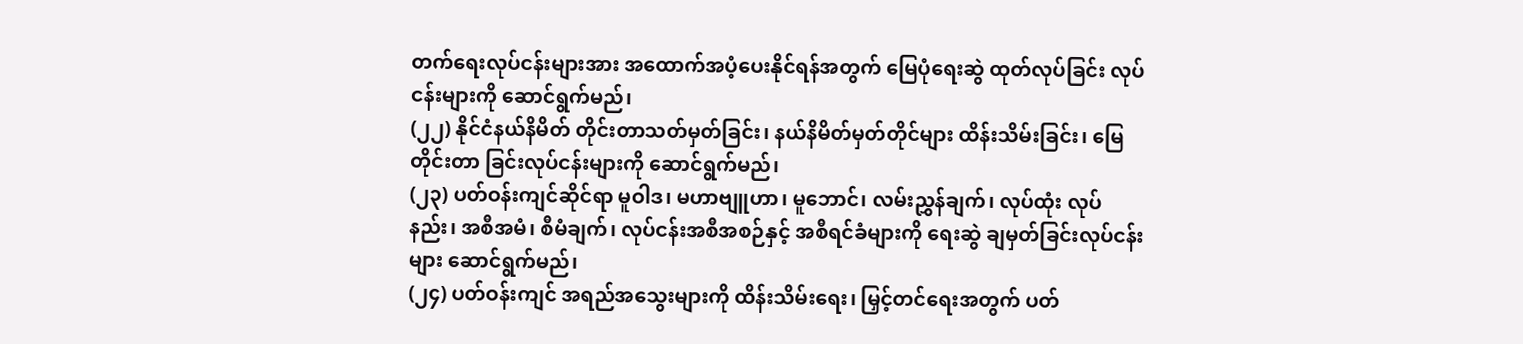တက်ရေးလုပ်ငန်းများအား အထောက်အပံ့ပေးနိုင်ရန်အတွက် မြေပုံရေးဆွဲ ထုတ်လုပ်ခြင်း လုပ်ငန်းများကို ဆောင်ရွက်မည်၊
(၂၂) နိုင်ငံနယ်နိမိတ် တိုင်းတာသတ်မှတ်ခြင်း၊ နယ်နိမိတ်မှတ်တိုင်များ ထိန်းသိမ်းခြင်း၊ မြေတိုင်းတာ ခြင်းလုပ်ငန်းများကို ဆောင်ရွက်မည်၊
(၂၃) ပတ်ဝန်းကျင်ဆိုင်ရာ မူဝါဒ၊ မဟာဗျူဟာ၊ မူဘောင်၊ လမ်းညွှန်ချက်၊ လုပ်ထုံး လုပ်နည်း၊ အစီအမံ၊ စီမံချက်၊ လုပ်ငန်းအစီအစဉ်နှင့် အစီရင်ခံများကို ရေးဆွဲ ချမှတ်ခြင်းလုပ်ငန်းများ ဆောင်ရွက်မည်၊
(၂၄) ပတ်ဝန်းကျင် အရည်အသွေးများကို ထိန်းသိမ်းရေး၊ မြှင့်တင်ရေးအတွက် ပတ်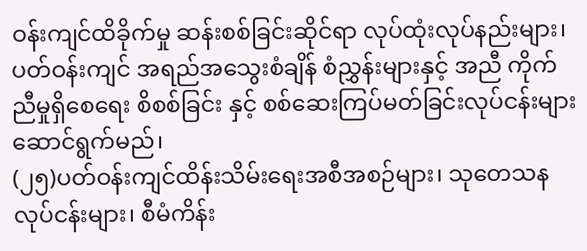ဝန်းကျင်ထိခိုက်မှု ဆန်းစစ်ခြင်းဆိုင်ရာ လုပ်ထုံးလုပ်နည်းများ၊ ပတ်ဝန်းကျင် အရည်အသွေးစံချိန် စံညွှန်းများနှင့် အညီ ကိုက်ညီမှုရှိစေရေး စိစစ်ခြင်း နှင့် စစ်ဆေးကြပ်မတ်ခြင်းလုပ်ငန်းများ ဆောင်ရွက်မည်၊
(၂၅)ပတ်ဝန်းကျင်ထိန်းသိမ်းရေးအစီအစဉ်များ၊ သုတေသနလုပ်ငန်းများ၊ စီမံကိန်း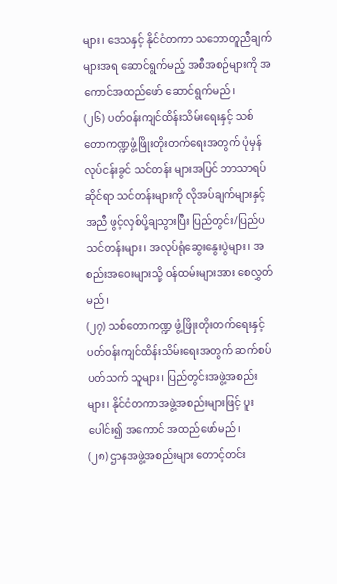များ၊ ဒေသနှင့် နိုင်ငံတကာ သဘောတူညီချက်များအရ ဆောင်ရွက်မည့် အစီအစဉ်များကို အကောင်အထည်ဖော် ဆောင်ရွက်မည်၊
(၂၆) ပတ်ဝန်းကျင်ထိန်းသိမ်းရေးနှင့် သစ်တောကဏ္ဍဖွံ့ဖြိုးတိုးတက်ရေးအတွက် ပုံမှန်လုပ်ငန်းခွင် သင်တန်း များအပြင် ဘာသာရပ်ဆိုင်ရာ သင်တန်းများကို လိုအပ်ချက်များနှင့်အညီ ဖွင့်လှစ်ပို့ချသွားပြီး ပြည်တွင်း/ပြည်ပ သင်တန်းများ၊ အလုပ်ရုံဆွေးနွေးပွဲများ၊ အစည်းအဝေးများသို့ ဝန်ထမ်းများအား စေလွှတ်မည်၊
(၂၇) သစ်တောကဏ္ဍ ဖွံ့ဖြိုးတိုးတက်ရေးနှင့် ပတ်ဝန်းကျင်ထိန်းသိမ်းရေးအတွက် ဆက်စပ် ပတ်သက် သူများ၊ ပြည်တွင်းအဖွဲ့အစည်းများ၊ နိုင်ငံတကာအဖွဲ့အစည်းများဖြင့် ပူးပေါင်း၍ အကောင် အထည်ဖော်မည်၊
(၂၈) ဌာနအဖွဲ့အစည်းများ တောင့်တင်း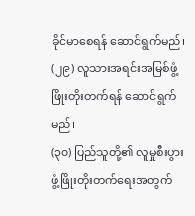ခိုင်မာစေရန် ဆောင်ရွက်မည်၊
(၂၉) လူသားအရင်းအမြစ်ဖွံ့ဖြိုးတိုးတက်ရန် ဆောင်ရွက်မည်၊
(၃၀) ပြည်သူတို့၏ လူမှုစီးပွားဖွံ့ဖြိုးတိုးတက်ရေးအတွက်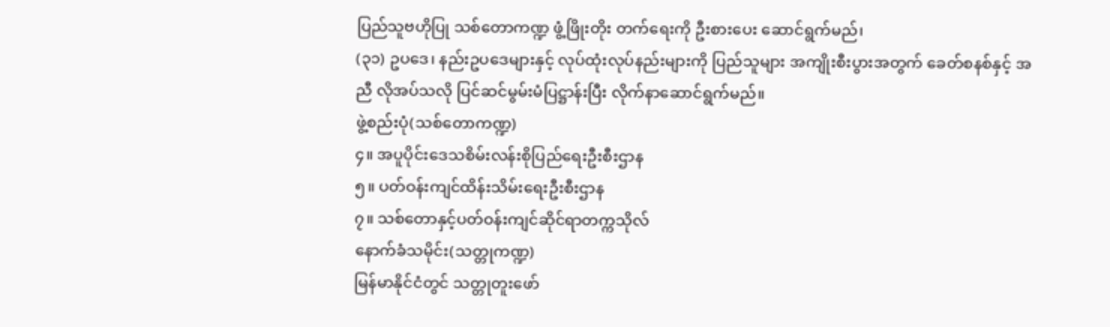ပြည်သူဗဟိုပြု သစ်တောကဏ္ဍ ဖွံ့ဖြိုးတိုး တက်ရေးကို ဦးစားပေး ဆောင်ရွက်မည်၊
(၃၁) ဥပဒေ၊ နည်းဥပဒေများနှင့် လုပ်ထုံးလုပ်နည်းများကို ပြည်သူများ အကျိုးစီးပွားအတွက် ခေတ်စနစ်နှင့် အညီ လိုအပ်သလို ပြင်ဆင်မွမ်းမံပြဋ္ဌာန်းပြီး လိုက်နာဆောင်ရွက်မည်။
ဖွဲ့စည်းပုံ(သစ်တောကဏ္ဍ)
၄။ အပူပိုင်းဒေသစိမ်းလန်းစိုပြည်ရေးဦးစီးဌာန
၅။ ပတ်ဝန်းကျင်ထိန်းသိမ်းရေးဦးစီးဌာန
၇။ သစ်တောနှင့်ပတ်ဝန်းကျင်ဆိုင်ရာတက္ကသိုလ်
နောက်ခံသမိုင်း(သတ္တုကဏ္ဍ)
မြန်မာနိုင်ငံတွင် သတ္တုတူးဖော်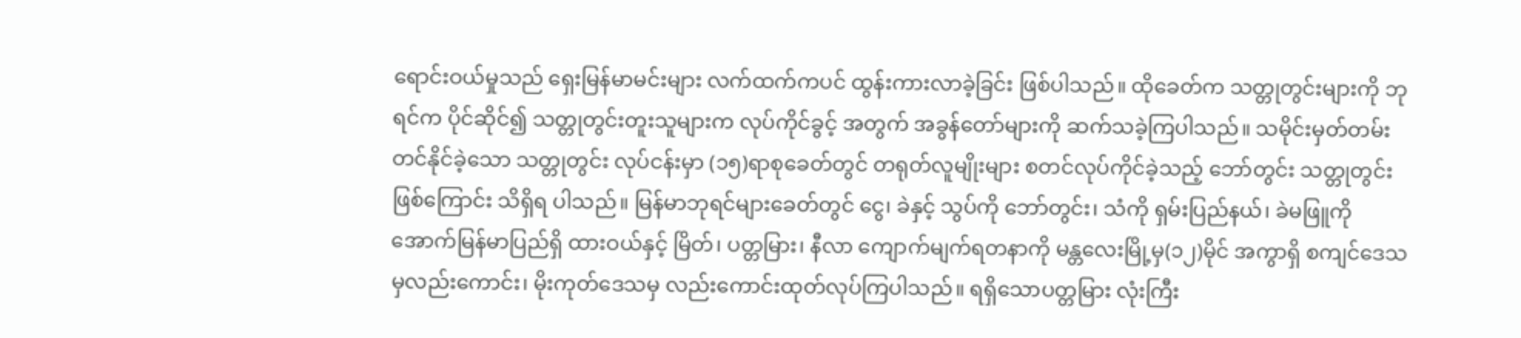ရောင်းဝယ်မှုသည် ရှေးမြန်မာမင်းများ လက်ထက်ကပင် ထွန်းကားလာခဲ့ခြင်း ဖြစ်ပါသည်။ ထိုခေတ်က သတ္တုတွင်းများကို ဘုရင်က ပိုင်ဆိုင်၍ သတ္တုတွင်းတူးသူများက လုပ်ကိုင်ခွင့် အတွက် အခွန်တော်များကို ဆက်သခဲ့ကြပါသည်။ သမိုင်းမှတ်တမ်းတင်နိုင်ခဲ့သော သတ္တုတွင်း လုပ်ငန်းမှာ (၁၅)ရာစုခေတ်တွင် တရုတ်လူမျိုးများ စတင်လုပ်ကိုင်ခဲ့သည့် ဘော်တွင်း သတ္တုတွင်းဖြစ်ကြောင်း သိရှိရ ပါသည်။ မြန်မာဘုရင်များခေတ်တွင် ငွေ၊ ခဲနှင့် သွပ်ကို ဘော်တွင်း၊ သံကို ရှမ်းပြည်နယ်၊ ခဲမဖြူကို အောက်မြန်မာပြည်ရှိ ထားဝယ်နှင့် မြိတ်၊ ပတ္တမြား၊ နီလာ ကျောက်မျက်ရတနာကို မန္တလေးမြို့မှ(၁၂)မိုင် အကွာရှိ စကျင်ဒေသမှလည်းကောင်း၊ မိုးကုတ်ဒေသမှ လည်းကောင်းထုတ်လုပ်ကြပါသည်။ ရရှိသောပတ္တမြား လုံးကြီး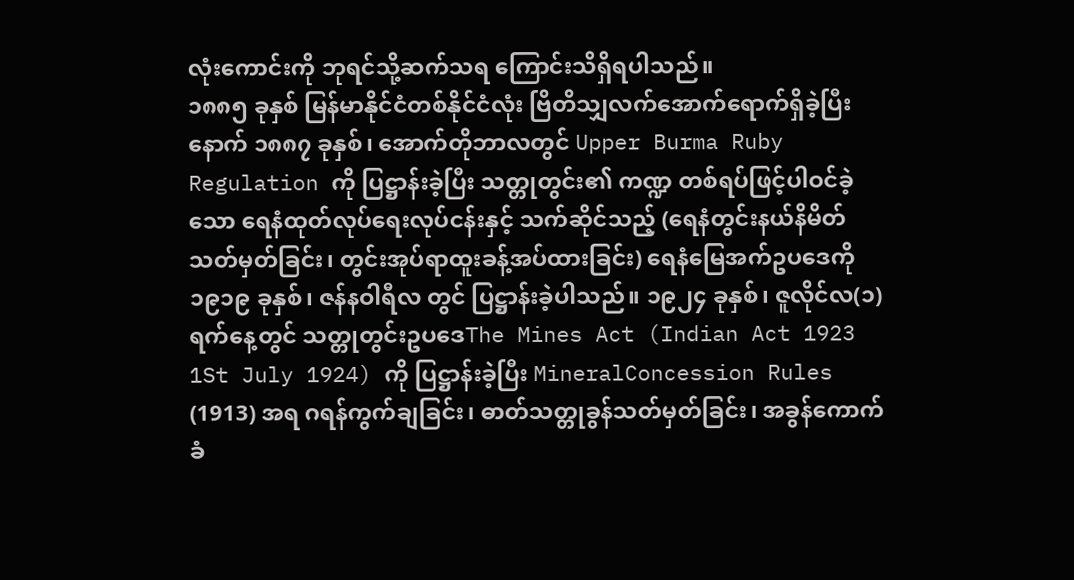လုံးကောင်းကို ဘုရင်သို့ဆက်သရ ကြောင်းသိရှိရပါသည်။
၁၈၈၅ ခုနှစ် မြန်မာနိုင်ငံတစ်နိုင်ငံလုံး ဗြိတိသျှလက်အောက်ရောက်ရှိခဲ့ပြီးနောက် ၁၈၈၇ ခုနှစ်၊ အောက်တိုဘာလတွင် Upper Burma Ruby Regulation ကို ပြဋ္ဌာန်းခဲ့ပြီး သတ္တုတွင်း၏ ကဏ္ဍ တစ်ရပ်ဖြင့်ပါဝင်ခဲ့သော ရေနံထုတ်လုပ်ရေးလုပ်ငန်းနှင့် သက်ဆိုင်သည့် (ရေနံတွင်းနယ်နိမိတ် သတ်မှတ်ခြင်း၊ တွင်းအုပ်ရာထူးခန့်အပ်ထားခြင်း) ရေနံမြေအက်ဥပဒေကို ၁၉၁၉ ခုနှစ်၊ ဇန်နဝါရီလ တွင် ပြဋ္ဌာန်းခဲ့ပါသည်။ ၁၉၂၄ ခုနှစ်၊ ဇူလိုင်လ(၁)ရက်နေ့တွင် သတ္တုတွင်းဥပဒေThe Mines Act (Indian Act 1923 1St July 1924) ကို ပြဋ္ဌာန်းခဲ့ပြီး MineralConcession Rules (1913) အရ ဂရန်ကွက်ချခြင်း၊ ဓာတ်သတ္တုခွန်သတ်မှတ်ခြင်း၊ အခွန်ကောက်ခံ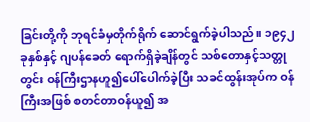ခြင်းတို့ကို ဘုရင်ခံမှတိုက်ရိုက် ဆောင်ရွက်ခဲ့ပါသည်။ ၁၉၄၂ ခုနှစ်နှင့် ဂျပန်ခေတ် ရောက်ရှိခဲ့ချိန်တွင် သစ်တောနှင့်သတ္တုတွင်း ဝန်ကြီးဌာနဟူ၍ပေါ်ပေါက်ခဲ့ပြီး သခင်ထွန်းအုပ်က ဝန်ကြီးအဖြစ် စတင်တာဝန်ယူ၍ အ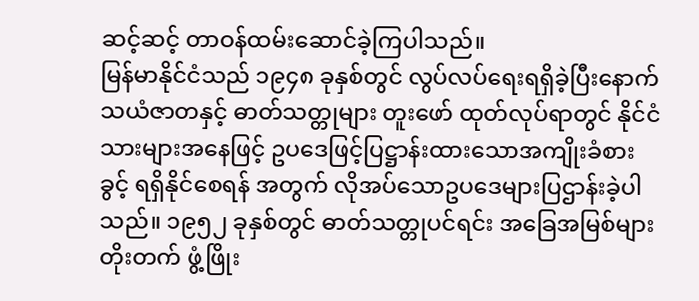ဆင့်ဆင့် တာဝန်ထမ်းဆောင်ခဲ့ကြပါသည်။
မြန်မာနိုင်ငံသည် ၁၉၄၈ ခုနှစ်တွင် လွပ်လပ်ရေးရရှိခဲ့ပြီးနောက် သယံဇာတနှင့် ဓာတ်သတ္တုများ တူးဖော် ထုတ်လုပ်ရာတွင် နိုင်ငံသားများအနေဖြင့် ဥပဒေဖြင့်ပြဋ္ဌာန်းထားသောအကျိုးခံစားခွင့် ရရှိနိုင်စေရန် အတွက် လိုအပ်သောဥပဒေများပြဌာန်းခဲ့ပါသည်။ ၁၉၅၂ ခုနှစ်တွင် ဓာတ်သတ္တုပင်ရင်း အခြေအမြစ်များ တိုးတက် ဖွံ့ဖြိုး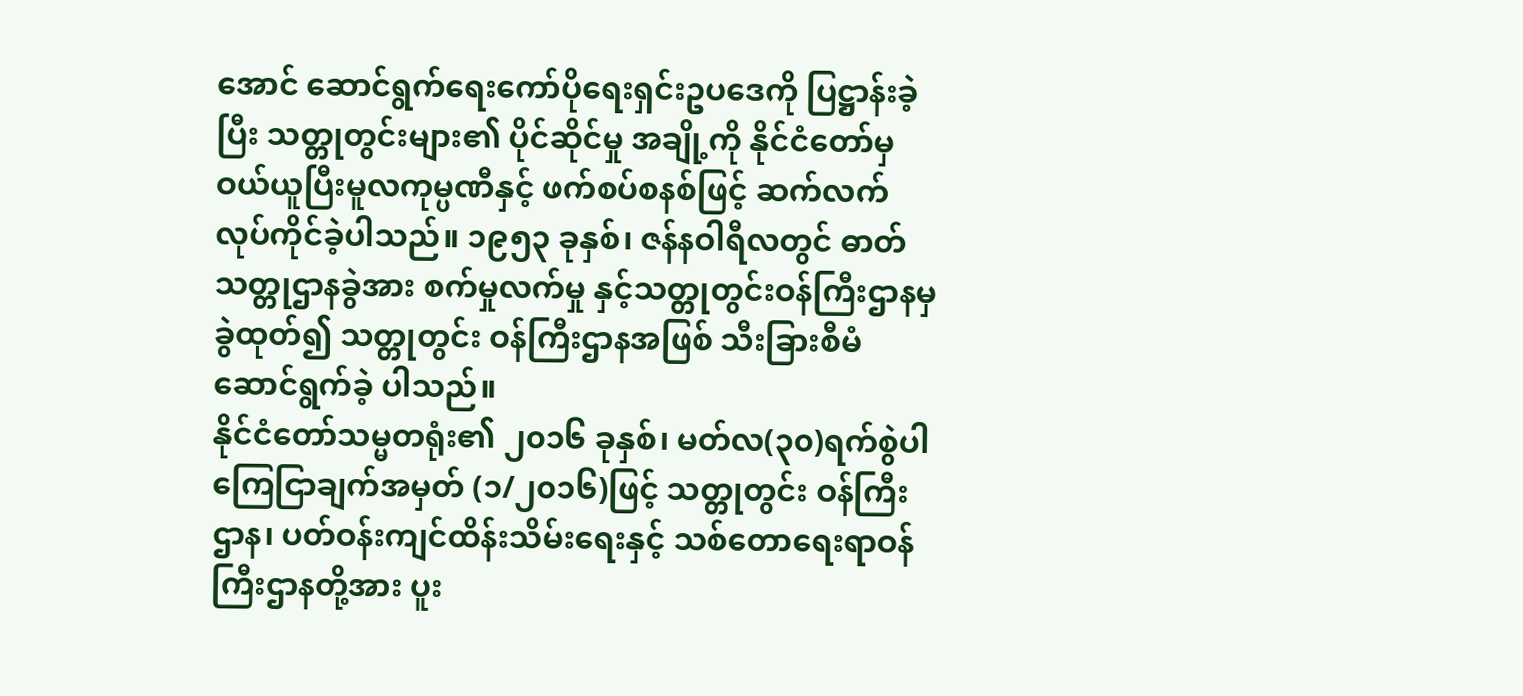အောင် ဆောင်ရွက်ရေးကော်ပိုရေးရှင်းဥပဒေကို ပြဋ္ဌာန်းခဲ့ပြီး သတ္တုတွင်းများ၏ ပိုင်ဆိုင်မှု အချို့ကို နိုင်ငံတော်မှ ဝယ်ယူပြီးမူလကုမ္ပဏီနှင့် ဖက်စပ်စနစ်ဖြင့် ဆက်လက်လုပ်ကိုင်ခဲ့ပါသည်။ ၁၉၅၃ ခုနှစ်၊ ဇန်နဝါရီလတွင် ဓာတ်သတ္တုဌာနခွဲအား စက်မှုလက်မှု နှင့်သတ္တုတွင်းဝန်ကြီးဌာနမှခွဲထုတ်၍ သတ္တုတွင်း ဝန်ကြီးဌာနအဖြစ် သီးခြားစီမံဆောင်ရွက်ခဲ့ ပါသည်။
နိုင်ငံတော်သမ္မတရုံး၏ ၂၀၁၆ ခုနှစ်၊ မတ်လ(၃၀)ရက်စွဲပါ ကြေငြာချက်အမှတ် (၁/၂၀၁၆)ဖြင့် သတ္တုတွင်း ဝန်ကြီးဌာန၊ ပတ်ဝန်းကျင်ထိန်းသိမ်းရေးနှင့် သစ်တောရေးရာဝန်ကြီးဌာနတို့အား ပူး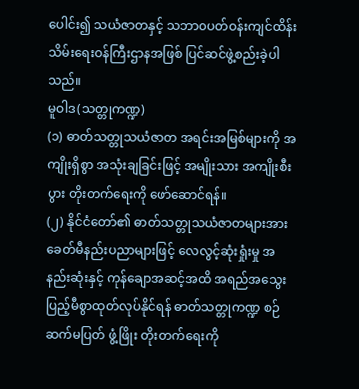ပေါင်း၍ သယံဇာတနှင့် သဘာ၀ပတ်ဝန်းကျင်ထိန်းသိမ်းရေးဝန်ကြီးဌာနအဖြစ် ပြင်ဆင်ဖွဲ့စည်းခဲ့ပါသည်။
မူဝါဒ(သတ္တုကဏ္ဍ)
(၁) ဓာတ်သတ္တုသယံဇာတ အရင်းအမြစ်များကို အကျိုးရှိစွာ အသုံးချခြင်းဖြင့် အမျိုးသား အကျိုးစီးပွား တိုးတက်ရေးကို ဖော်ဆောင်ရန်။
(၂) နိုင်ငံတော်၏ ဓာတ်သတ္တုသယံဇာတများအား ခေတ်မီနည်းပညာများဖြင့် လေလွင့်ဆုံးရှုံးမှု အနည်းဆုံးနှင့် ကုန်ချောအဆင့်အထိ အရည်အသွေးပြည့်မီစွာထုတ်လုပ်နိုင်ရန် ဓာတ်သတ္တုကဏ္ဍ စဉ်ဆက်မပြတ် ဖွံ့ဖြိုး တိုးတက်ရေးကို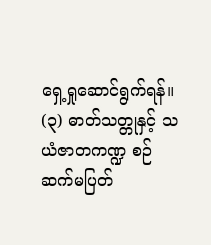ရှေ့ရှုဆောင်ရွက်ရန်။
(၃) ဓာတ်သတ္တုနှင့် သယံဇာတကဏ္ဍ စဉ်ဆက်မပြတ်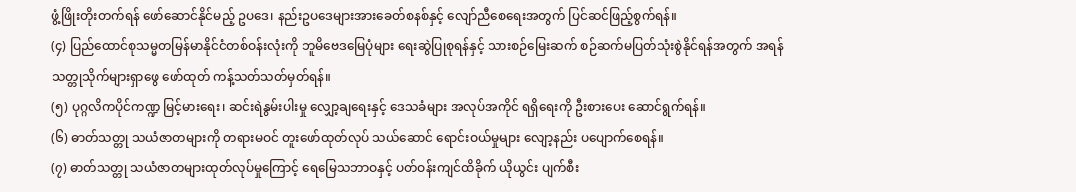ဖွံ့ဖြိုးတိုးတက်ရန် ဖော်ဆောင်နိုင်မည့် ဥပဒေ၊ နည်းဥပဒေများအားခေတ်စနစ်နှင့် လျော်ညီစေရေးအတွက် ပြင်ဆင်ဖြည့်စွက်ရန်။
(၄) ပြည်ထောင်စုသမ္မတမြန်မာနိုင်ငံတစ်ဝန်းလုံးကို ဘူမိဗေဒမြေပုံများ ရေးဆွဲပြုစုရန်နှင့် သားစဉ်မြေးဆက် စဉ်ဆက်မပြတ်သုံးစွဲနိုင်ရန်အတွက် အရန်သတ္တုသိုက်များရှာဖွေ ဖော်ထုတ် ကန့်သတ်သတ်မှတ်ရန်။
(၅) ပုဂ္ဂလိကပိုင်ကဏ္ဍ မြင့်မားရေး၊ ဆင်းရဲနွမ်းပါးမှု လျှော့ချရေးနှင့် ဒေသခံများ အလုပ်အကိုင် ရရှိရေးကို ဦးစားပေး ဆောင်ရွက်ရန်။
(၆) ဓာတ်သတ္တု သယံဇာတများကို တရားမဝင် တူးဖော်ထုတ်လုပ် သယ်ဆောင် ရောင်းဝယ်မှုများ လျော့နည်း ပပျောက်စေရန်။
(၇) ဓာတ်သတ္တု သယံဇာတများထုတ်လုပ်မှုကြောင့် ရေမြေသဘာဝနှင့် ပတ်ဝန်းကျင်ထိခိုက် ယိုယွင်း ပျက်စီး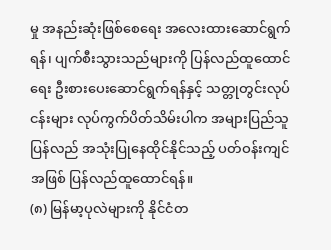မှု အနည်းဆုံးဖြစ်စေရေး အလေးထားဆောင်ရွက်ရန်၊ ပျက်စီးသွားသည်များကို ပြန်လည်ထူထောင်ရေး ဦးစားပေးဆောင်ရွက်ရန်နှင့် သတ္တုတွင်းလုပ်ငန်းများ လုပ်ကွက်ပိတ်သိမ်းပါက အများပြည်သူ ပြန်လည် အသုံးပြုနေထိုင်နိုင်သည့် ပတ်ဝန်းကျင် အဖြစ် ပြန်လည်ထူထောင်ရန်။
(၈) မြန်မာ့ပုလဲများကို နိုင်ငံတ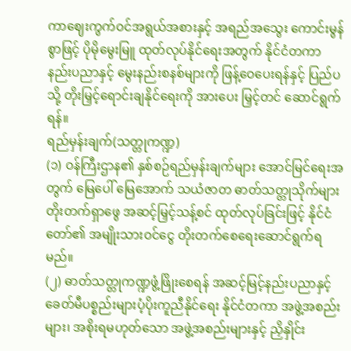ကာဈေးကွက်ဝင်အရွယ်အစားနှင့် အရည်အသွေး ကောင်းမွန်စွာဖြင့် ပိုမိုမွေးမြူ ထုတ်လုပ်နိုင်ရေးအတွက် နိုင်ငံတကာ နည်းပညာနှင့် မွေးနည်းစနစ်များကို ဖြန့်ဝေပေးရန်နှင့် ပြည်ပသို့ တိုးမြှင့်ရောင်းချနိုင်ရေးကို အားပေး မြှင့်တင် ဆောင်ရွက်ရန်။
ရည်မှန်းချက်(သတ္တုကဏ္ဍ)
(၁) ဝန်ကြီးဌာန၏ နှစ်စဉ်ရည်မှန်းချက်များ အောင်မြင်ရေးအတွက် မြေပေါ် မြေအောက် သယံဇာတ ဓာတ်သတ္တုသိုက်များ တိုးတက်ရှာဖွေ အဆင့်မြှင့်သန့်စင် ထုတ်လုပ်ခြင်းဖြင့် နိုင်ငံတော်၏ အမျိုးသားဝင်ငွေ တိုးတက်စေရေးဆောင်ရွက်ရမည်။
(၂) ဓာတ်သတ္တုကဏ္ဍဖွံ့ဖြိုးစေရန် အဆင့်မြင့်နည်းပညာနှင့် ခေတ်မီပစ္စည်းများပံ့ပိုးကူညီနိုင်ရေး နိုင်ငံတကာ အဖွဲ့အစည်းများ၊ အစိုးရမဟုတ်သော အဖွဲ့အစည်းများနှင့် ညှိနှိုင်း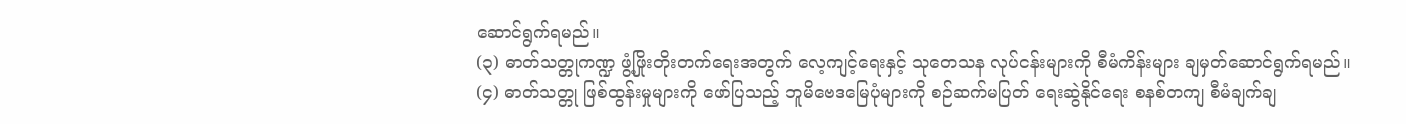ဆောင်ရွက်ရမည်။
(၃) ဓာတ်သတ္တုကဏ္ဍ ဖွံ့ဖြိုးတိုးတက်ရေးအတွက် လေ့ကျင့်ရေးနှင့် သုတေသန လုပ်ငန်းများကို စီမံကိန်းများ ချမှတ်ဆောင်ရွက်ရမည်။
(၄) ဓာတ်သတ္တု ဖြစ်ထွန်းမှုများကို ဖော်ပြသည့် ဘူမိဗေဒမြေပုံများကို စဉ်ဆက်မပြတ် ရေးဆွဲနိုင်ရေး စနစ်တကျ စီမံချက်ချ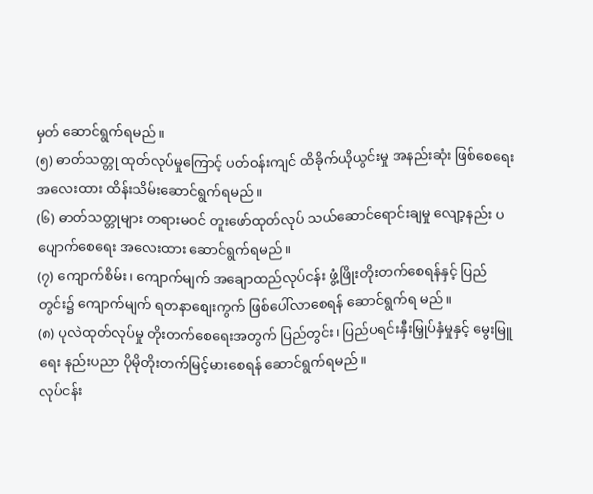မှတ် ဆောင်ရွက်ရမည်။
(၅) ဓာတ်သတ္တု ထုတ်လုပ်မှုကြောင့် ပတ်ဝန်းကျင် ထိခိုက်ယိုယွင်းမှု အနည်းဆုံး ဖြစ်စေရေး အလေးထား ထိန်းသိမ်းဆောင်ရွက်ရမည်။
(၆) ဓာတ်သတ္တုများ တရားမဝင် တူးဖော်ထုတ်လုပ် သယ်ဆောင်ရောင်းချမှု လျော့နည်း ပပျောက်စေရေး အလေးထား ဆောင်ရွက်ရမည်။
(၇) ကျောက်စိမ်း၊ ကျောက်မျက် အချောထည်လုပ်ငန်း ဖွံ့ဖြိုးတိုးတက်စေရန်နှင့် ပြည်တွင်း၌ ကျောက်မျက် ရတနာစျေးကွက် ဖြစ်ပေါ်လာစေရန် ဆောင်ရွက်ရ မည်။
(၈) ပုလဲထုတ်လုပ်မှု တိုးတက်စေရေးအတွက် ပြည်တွင်း၊ ပြည်ပရင်းနှီးမြှုပ်နှံမှုနှင့် မွေးမြူရေး နည်းပညာ ပိုမိုတိုးတက်မြင့်မားစေရန် ဆောင်ရွက်ရမည်။
လုပ်ငန်း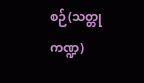စဉ်(သတ္တုကဏ္ဍ)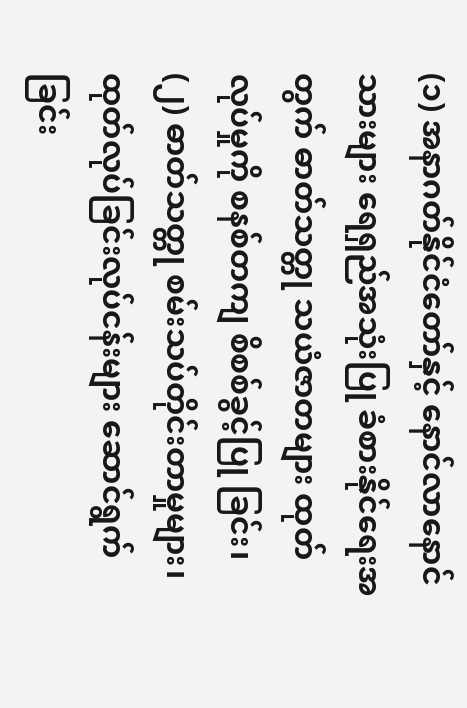(၁) အနာဂတ်နိုင်ငံတော်နှင့် နောင်လာနောင်သားများ ရေရှည်အသုံးပြု ခံစားနိုင်ရေးအတွက် ဓာတ်သတ္တု သယံဇာတများ ထုတ်လုပ်မှုကို စနစ်တကျ စိစစ်ခွင့်ပြု ခြင်း၊
(၂) ဓာတ်သတ္တု စမ်းသပ်တိုင်းတာမှုများ၊ ထုတ်လုပ်ခြင်းလုပ်ငန်းများ ဆောင်ရွက်ခြင်း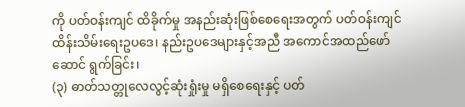ကို ပတ်ဝန်းကျင် ထိခိုက်မှု အနည်းဆုံးဖြစ်စေရေးအတွက် ပတ်ဝန်းကျင် ထိန်းသိမ်းရေးဥပဒေ၊ နည်းဥပဒေများနှင့်အညီ အကောင်အထည်ဖော်ဆောင် ရွက်ခြင်း၊
(၃) ဓာတ်သတ္တုလေလွင့်ဆုံးရှုံးမှု မရှိစေရေးနှင့် ပတ်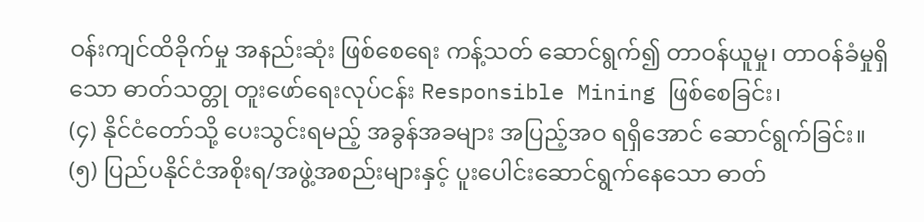ဝန်းကျင်ထိခိုက်မှု အနည်းဆုံး ဖြစ်စေရေး ကန့်သတ် ဆောင်ရွက်၍ တာဝန်ယူမှု၊ တာဝန်ခံမှုရှိသော ဓာတ်သတ္တု တူးဖော်ရေးလုပ်ငန်း Responsible Mining ဖြစ်စေခြင်း၊
(၄) နိုင်ငံတော်သို့ ပေးသွင်းရမည့် အခွန်အခများ အပြည့်အဝ ရရှိအောင် ဆောင်ရွက်ခြင်း။
(၅) ပြည်ပနိုင်ငံအစိုးရ/အဖွဲ့အစည်းများနှင့် ပူးပေါင်းဆောင်ရွက်နေသော ဓာတ်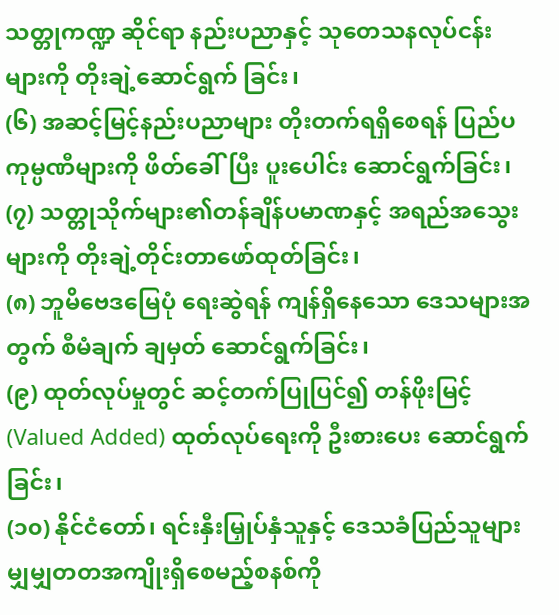သတ္တုကဏ္ဍ ဆိုင်ရာ နည်းပညာနှင့် သုတေသနလုပ်ငန်းများကို တိုးချဲ့ဆောင်ရွက် ခြင်း၊
(၆) အဆင့်မြင့်နည်းပညာများ တိုးတက်ရရှိစေရန် ပြည်ပကုမ္ပဏီများကို ဖိတ်ခေါ်ပြီး ပူးပေါင်း ဆောင်ရွက်ခြင်း၊
(၇) သတ္တုသိုက်များ၏တန်ချိန်ပမာဏနှင့် အရည်အသွေးများကို တိုးချဲ့တိုင်းတာဖော်ထုတ်ခြင်း၊
(၈) ဘူမိဗေဒမြေပုံ ရေးဆွဲရန် ကျန်ရှိနေသော ဒေသများအတွက် စီမံချက် ချမှတ် ဆောင်ရွက်ခြင်း၊
(၉) ထုတ်လုပ်မှုတွင် ဆင့်တက်ပြုပြင်၍ တန်ဖိုးမြင့် (Valued Added) ထုတ်လုပ်ရေးကို ဦးစားပေး ဆောင်ရွက်ခြင်း၊
(၁၀) နိုင်ငံတော်၊ ရင်းနှီးမြှုပ်နှံသူနှင့် ဒေသခံပြည်သူများ မျှမျှတတအကျိုးရှိစေမည့်စနစ်ကို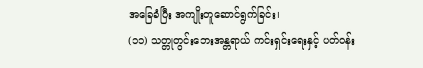အခြေခံပြီး အကျိုးတူဆောင်ရွက်ခြင်း၊
(၁၁) သတ္တုတွင်းဘေးအန္တရာယ် ကင်းရှင်းရေးနှင့် ပတ်ဝန်း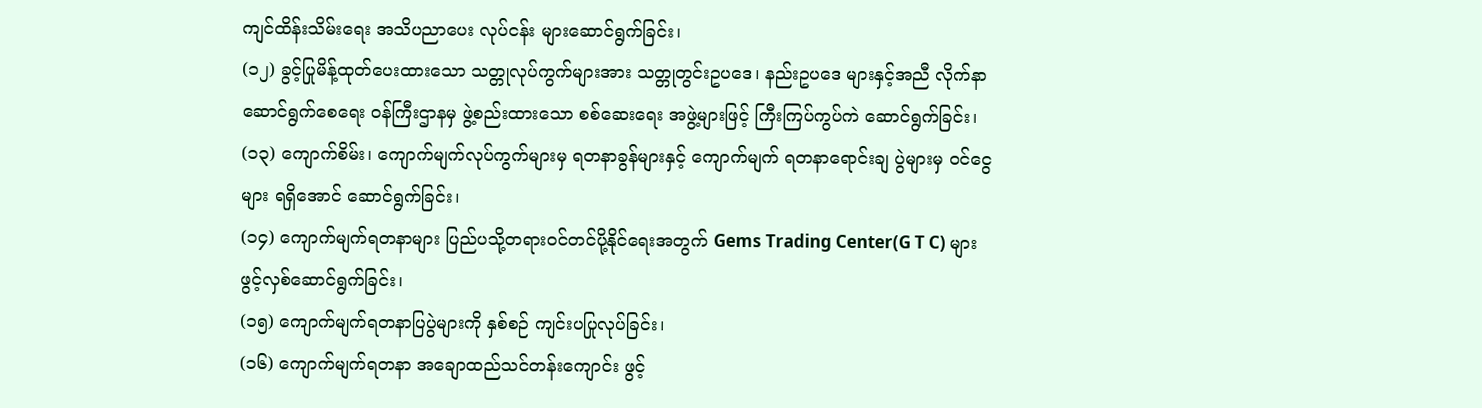ကျင်ထိန်းသိမ်းရေး အသိပညာပေး လုပ်ငန်း များဆောင်ရွက်ခြင်း၊
(၁၂) ခွင့်ပြုမိန့်ထုတ်ပေးထားသော သတ္တုလုပ်ကွက်များအား သတ္တုတွင်းဥပဒေ၊ နည်းဥပဒေ များနှင့်အညီ လိုက်နာဆောင်ရွက်စေရေး ဝန်ကြီးဌာနမှ ဖွဲ့စည်းထားသော စစ်ဆေးရေး အဖွဲ့များဖြင့် ကြီးကြပ်ကွပ်ကဲ ဆောင်ရွက်ခြင်း၊
(၁၃) ကျောက်စိမ်း၊ ကျောက်မျက်လုပ်ကွက်များမှ ရတနာခွန်များနှင့် ကျောက်မျက် ရတနာရောင်းချ ပွဲများမှ ဝင်ငွေများ ရရှိအောင် ဆောင်ရွက်ခြင်း၊
(၁၄) ကျောက်မျက်ရတနာများ ပြည်ပသို့တရားဝင်တင်ပို့နိုင်ရေးအတွက် Gems Trading Center(G T C) များ ဖွင့်လှစ်ဆောင်ရွက်ခြင်း၊
(၁၅) ကျောက်မျက်ရတနာပြပွဲများကို နှစ်စဉ် ကျင်းပပြုလုပ်ခြင်း၊
(၁၆) ကျောက်မျက်ရတနာ အချောထည်သင်တန်းကျောင်း ဖွင့်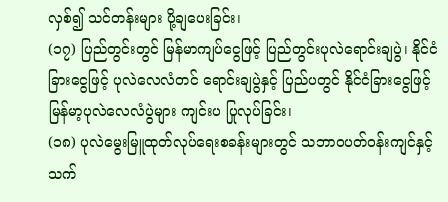လှစ်၍ သင်တန်းများ ပို့ချပေးခြင်း၊
(၁၇) ပြည်တွင်းတွင် မြန်မာကျပ်ငွေဖြင့် ပြည်တွင်းပုလဲရောင်းချပွဲ၊ နိုင်ငံခြားငွေဖြင့် ပုလဲလေလံတင် ရောင်းချပွဲနှင့် ပြည်ပတွင် နိုင်ငံခြားငွေဖြင့် မြန်မာ့ပုလဲလေလံပွဲများ ကျင်းပ ပြုလုပ်ခြင်း၊
(၁၈) ပုလဲမွေးမြူထုတ်လုပ်ရေးစခန်းများတွင် သဘာဝပတ်ဝန်းကျင်နှင့်သက်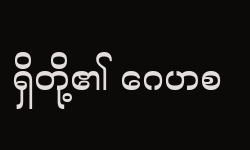ရှိတို့၏ ဂေဟစ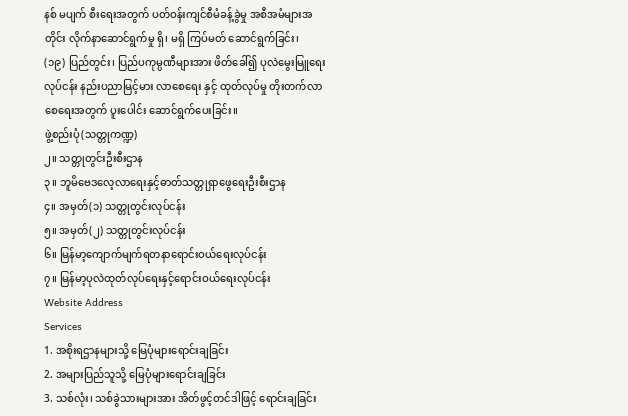နစ် မပျက် စီးရေးအတွက် ပတ်ဝန်းကျင်စီမံခန့်ခွဲမှု အစီအမံများအတိုင်း လိုက်နာဆောင်ရွက်မှု ရှိ၊ မရှိ ကြပ်မတ် ဆောင်ရွက်ခြင်း၊
(၁၉) ပြည်တွင်း၊ ပြည်ပကုမ္ပဏီများအား ဖိတ်ခေါ်၍ ပုလဲမွေးမြူရေးလုပ်ငန်း နည်းပညာမြင့်မား လာစေရေး နှင့် ထုတ်လုပ်မှု တိုးတက်လာစေရေးအတွက် ပူးပေါင်း ဆောင်ရွက်ပေးခြင်း။
ဖွဲ့စည်းပုံ(သတ္တုကဏ္ဍ)
၂။ သတ္တုတွင်းဦးစီးဌာန
၃။ ဘူမိဗေဒလေ့လာရေးနှင့်ဓာတ်သတ္တုရှာဖွေရေးဦးစီးဌာန
၄။ အမှတ်(၁) သတ္တုတွင်းလုပ်ငန်း
၅။ အမှတ်(၂) သတ္တုတွင်းလုပ်ငန်း
၆။ မြန်မာ့ကျောက်မျက်ရတနာရောင်းဝယ်ရေးလုပ်ငန်း
၇။ မြန်မာ့ပုလဲထုတ်လုပ်ရေးနှင့်ရောင်းဝယ်ရေးလုပ်ငန်း
Website Address
Services
1. အစိုးရဌာနများသို့ မြေပုံများရောင်းချခြင်း
2. အများပြည်သူသို့ မြေပုံများရောင်းချခြင်း
3. သစ်လုံး၊ သစ်ခွဲသားများအား အိတ်ဖွင့်တင်ဒါဖြင့် ရောင်းချခြင်း